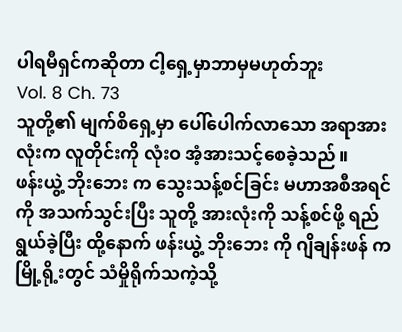ပါရမီရှင်ကဆိုတာ ငါ့ရှေ့မှာဘာမှမဟုတ်ဘူး
Vol. 8 Ch. 73
သူတို့၏ မျက်စိရှေ့မှာ ပေါ်ပေါက်လာသော အရာအားလုံးက လူတိုင်းကို လုံးဝ အံ့အားသင့်စေခဲ့သည်။
ဖန်းယွဲ့ ဘိုးဘေး က သွေးသန့်စင်ခြင်း မဟာအစီအရင် ကို အသက်သွင်းပြီး သူတို့ အားလုံးကို သန့်စင်ဖို့ ရည်ရွယ်ခဲ့ပြီး ထို့နောက် ဖန်းယွဲ့ ဘိုးဘေး ကို ဂျိချန်းဖန် က မြို့ရို့းတွင် သံမှိုရိုက်သကဲ့သို့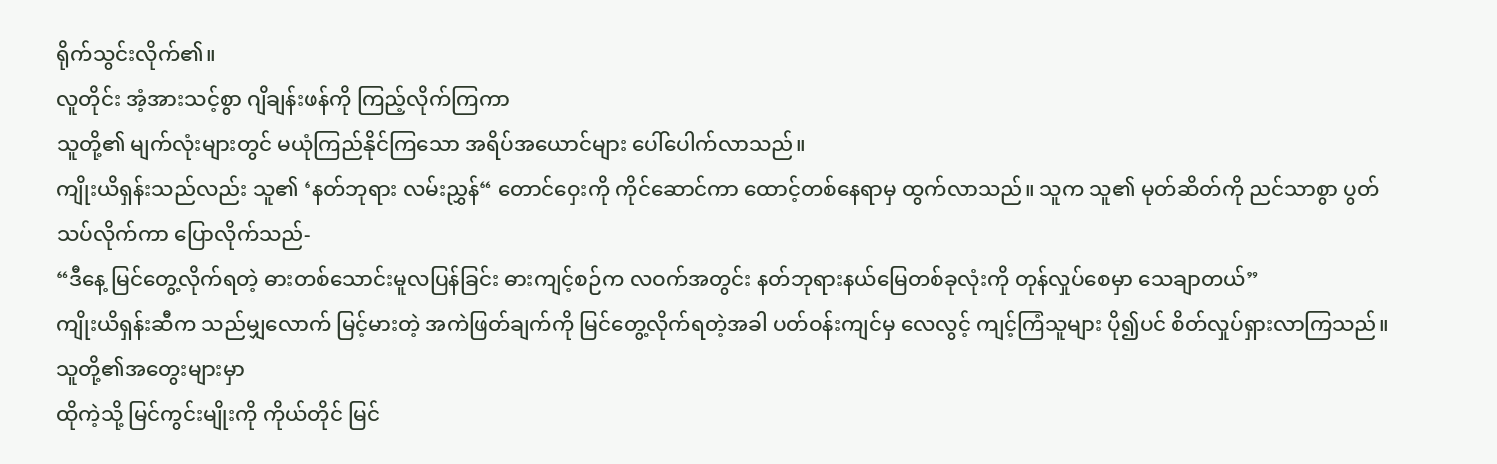ရိုက်သွင်းလိုက်၏။
လူတိုင်း အံ့အားသင့်စွာ ဂျိချန်းဖန်ကို ကြည့်လိုက်ကြကာ
သူတို့၏ မျက်လုံးများတွင် မယုံကြည်နိုင်ကြသော အရိပ်အယောင်များ ပေါ်ပေါက်လာသည်။
ကျိုးယိရှန်းသည်လည်း သူ၏ ‘နတ်ဘုရား လမ်းညွှန်“ တောင်ဝှေးကို ကိုင်ဆောင်ကာ ထောင့်တစ်နေရာမှ ထွက်လာသည်။ သူက သူ၏ မုတ်ဆိတ်ကို ညင်သာစွာ ပွတ်သပ်လိုက်ကာ ပြောလိုက်သည်-
“ဒီနေ့ မြင်တွေ့လိုက်ရတဲ့ ဓားတစ်သောင်းမူလပြန်ခြင်း ဓားကျင့်စဉ်က လဝက်အတွင်း နတ်ဘုရားနယ်မြေတစ်ခုလုံးကို တုန်လှုပ်စေမှာ သေချာတယ်”
ကျိုးယိရှန်းဆီက သည်မျှလောက် မြင့်မားတဲ့ အကဲဖြတ်ချက်ကို မြင်တွေ့လိုက်ရတဲ့အခါ ပတ်ဝန်းကျင်မှ လေလွင့် ကျင့်ကြံသူများ ပို၍ပင် စိတ်လှုပ်ရှားလာကြသည်။သူတို့၏အတွေးများမှာ
ထိုကဲ့သို့ မြင်ကွင်းမျိုးကို ကိုယ်တိုင် မြင်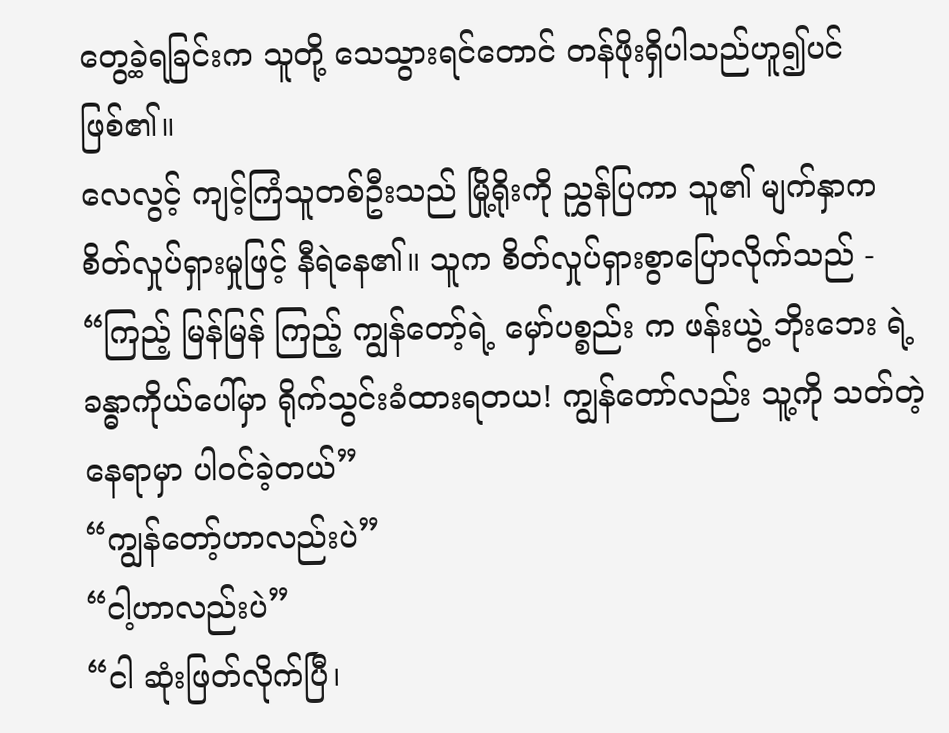တွေ့ခဲ့ရခြင်းက သူတို့ သေသွားရင်တောင် တန်ဖိုးရှိပါသည်ဟူ၍ပင်ဖြစ်၏။
လေလွင့် ကျင့်ကြံသူတစ်ဦးသည် မြို့ရိုးကို ညွှန်ပြကာ သူ၏ မျက်နှာက စိတ်လှုပ်ရှားမှုဖြင့် နီရဲနေ၏။ သူက စိတ်လှုပ်ရှားစွာပြောလိုက်သည် - “ကြည့် မြန်မြန် ကြည့် ကျွန်တော့်ရဲ့ မှော်ပစ္စည်း က ဖန်းယွဲ့ ဘိုးဘေး ရဲ့ ခန္ဓာကိုယ်ပေါ်မှာ ရိုက်သွင်းခံထားရတယ! ကျွန်တော်လည်း သူ့ကို သတ်တဲ့ နေရာမှာ ပါဝင်ခဲ့တယ်”
“ကျွန်တော့်ဟာလည်းပဲ”
“ငါ့ဟာလည်းပဲ”
“ငါ ဆုံးဖြတ်လိုက်ပြီ၊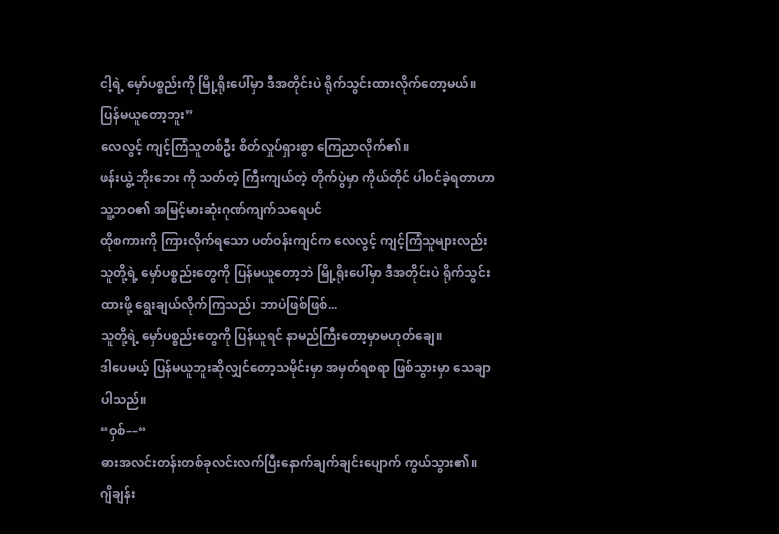ငါ့ရဲ့ မှော်ပစ္စည်းကို မြို့ရိုးပေါ်မှာ ဒီအတိုင်းပဲ ရိုက်သွင်းထားလိုက်တော့မယ်။ ပြန်မယူတော့ဘူး”
လေလွင့် ကျင့်ကြံသူတစ်ဦး စိတ်လှုပ်ရှားစွာ ကြေညာလိုက်၏။
ဖန်းယွဲ့ ဘိုးဘေး ကို သတ်တဲ့ ကြီးကျယ်တဲ့ တိုက်ပွဲမှာ ကိုယ်တိုင် ပါဝင်ခဲ့ရတာဟာ သူ့ဘဝ၏ အမြင့်မားဆုံးဂုဏ်ကျက်သရေပင်
ထိုစကားကို ကြားလိုက်ရသော ပတ်ဝန်းကျင်က လေလွင့် ကျင့်ကြံသူများလည်း သူတို့ရဲ့ မှော်ပစ္စည်းတွေကို ပြန်မယူတော့ဘဲ မြို့ရိုးပေါ်မှာ ဒီအတိုင်းပဲ ရိုက်သွင်းထားဖို့ ရွေးချယ်လိုက်ကြသည်၊ ဘာပဲဖြစ်ဖြစ်...
သူတို့ရဲ့ မှော်ပစ္စည်းတွေကို ပြန်ယူရင် နာမည်ကြီးတော့မှာမဟုတ်ချေ။
ဒါပေမယ့် ပြန်မယူဘူးဆိုလျှင်တော့သမိုင်းမှာ အမှတ်ရစရာ ဖြစ်သွားမှာ သေချာပါသည်။
“ဝှစ်––“
ဓားအလင်းတန်းတစ်ခုလင်းလက်ပြီးနောက်ချက်ချင်းပျောက် ကွယ်သွား၏။
ဂျိချန်း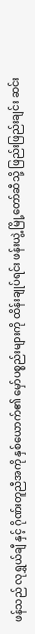ဖန်သည် လုရွှယ်ချီ နှင့် ဂိုဏ်းတူညီအကို နှစ်ယောက်၏ မှော်ပစ္စည်းများကို ထိန်းချုပ်ရင်း ဖန်းယွဲ့ မြို့တော်ဆီသို့ ဖြည်းဖြည်းချင်း ဆင်း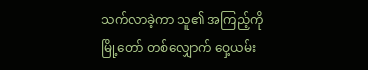သက်လာခဲ့ကာ သူ၏ အကြည့်ကို မြို့တော် တစ်လျှောက် ဝှေ့ယမ်း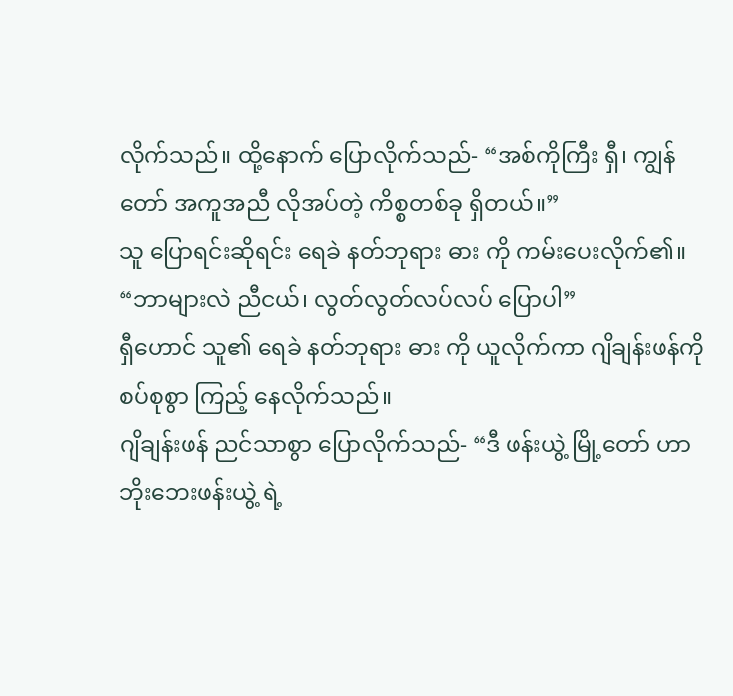လိုက်သည်။ ထို့နောက် ပြောလိုက်သည်- “အစ်ကိုကြီး ရှီ၊ ကျွန်တော် အကူအညီ လိုအပ်တဲ့ ကိစ္စတစ်ခု ရှိတယ်။”
သူ ပြောရင်းဆိုရင်း ရေခဲ နတ်ဘုရား ဓား ကို ကမ်းပေးလိုက်၏။
“ဘာများလဲ ညီငယ်၊ လွတ်လွတ်လပ်လပ် ပြောပါ”
ရှီဟောင် သူ၏ ရေခဲ နတ်ဘုရား ဓား ကို ယူလိုက်ကာ ဂျိချန်းဖန်ကို စပ်စုစွာ ကြည့် နေလိုက်သည်။
ဂျိချန်းဖန် ညင်သာစွာ ပြောလိုက်သည်- “ဒီ ဖန်းယွဲ့ မြို့တော် ဟာ ဘိုးဘေးဖန်းယွဲ့ ရဲ့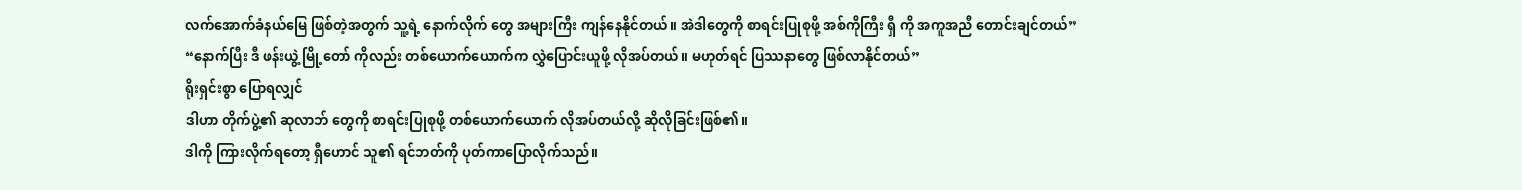လက်အောက်ခံနယ်မြေ ဖြစ်တဲ့အတွက် သူ့ရဲ့ နောက်လိုက် တွေ အများကြီး ကျန်နေနိုင်တယ်။ အဲဒါတွေကို စာရင်းပြုစုဖို့ အစ်ကိုကြီး ရှီ ကို အကူအညီ တောင်းချင်တယ်”
“နောက်ပြီး ဒီ ဖန်းယွဲ့ မြို့တော် ကိုလည်း တစ်ယောက်ယောက်က လွှဲပြောင်းယူဖို့ လိုအပ်တယ်။ မဟုတ်ရင် ပြဿနာတွေ ဖြစ်လာနိုင်တယ်”
ရိုးရှင်းစွာ ပြောရလျှင်
ဒါဟာ တိုက်ပွဲ့၏ ဆုလာဘ် တွေကို စာရင်းပြုစုဖို့ တစ်ယောက်ယောက် လိုအပ်တယ်လို့ ဆိုလိုခြင်းဖြစ်၏။
ဒါကို ကြားလိုက်ရတော့ ရှီဟောင် သူ၏ ရင်ဘတ်ကို ပုတ်ကာပြောလိုက်သည်။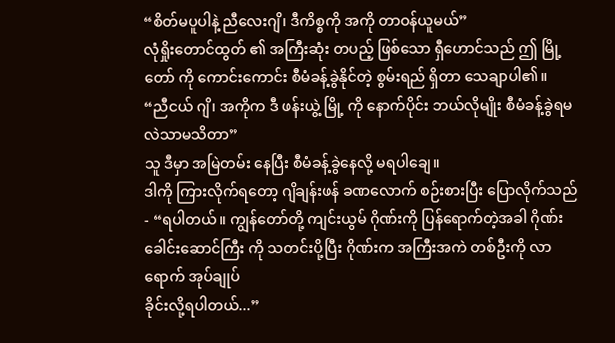“စိတ်မပူပါနဲ့ ညီလေးဂျိ၊ ဒီကိစ္စကို အကို တာဝန်ယူမယ်”
လုံရှိုးတောင်ထွတ် ၏ အကြီးဆုံး တပည့် ဖြစ်သော ရှီဟောင်သည် ဤ မြို့တော် ကို ကောင်းကောင်း စီမံခန့်ခွဲနိုင်တဲ့ စွမ်းရည် ရှိတာ သေချာပါ၏။
“ညီငယ် ဂျိ၊ အကိုက ဒီ ဖန်းယွဲ့ မြို့ ကို နောက်ပိုင်း ဘယ်လိုမျိုး စီမံခန့်ခွဲရမလဲသာမသိတာ”
သူ ဒီမှာ အမြဲတမ်း နေပြီး စီမံခန့်ခွဲနေလို့ မရပါချေ။
ဒါကို ကြားလိုက်ရတော့ ဂျိချန်းဖန် ခဏလောက် စဉ်းစားပြီး ပြောလိုက်သည်- “ရပါတယ်။ ကျွန်တော်တို့ ကျင်းယွမ် ဂိုဏ်းကို ပြန်ရောက်တဲ့အခါ ဂိုဏ်းခေါင်းဆောင်ကြီး ကို သတင်းပို့ပြီး ဂိုဏ်းက အကြီးအကဲ တစ်ဦးကို လာရောက် အုပ်ချုပ်
ခိုင်းလို့ရပါတယ်...”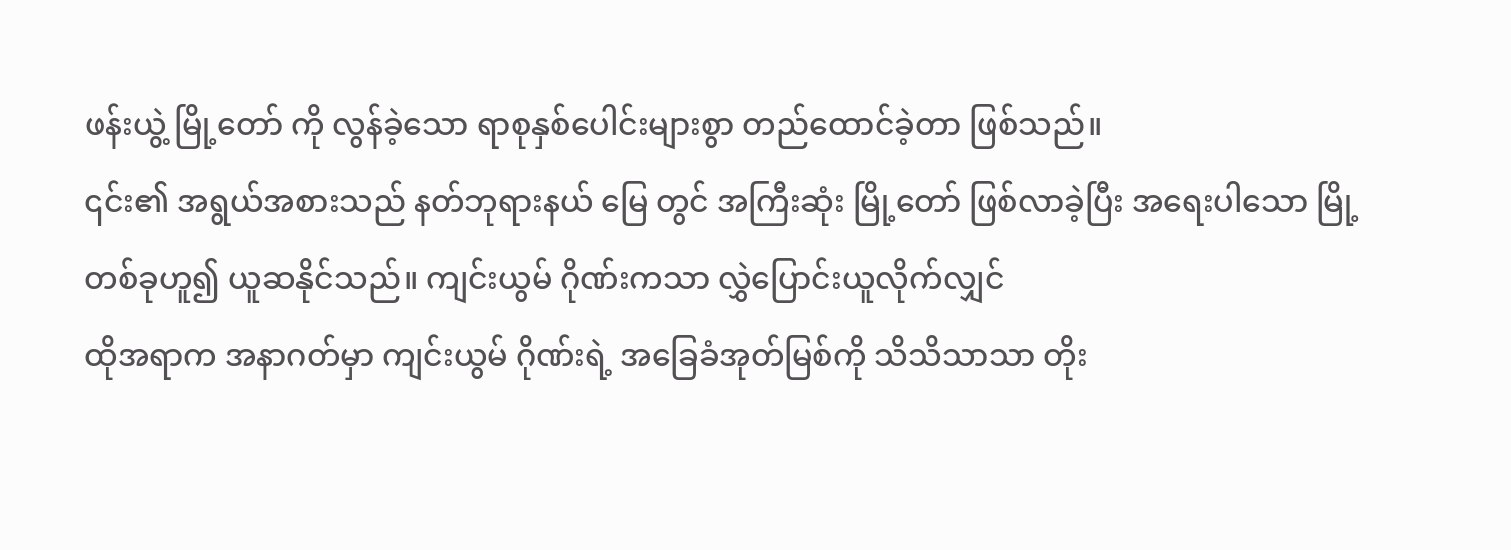ဖန်းယွဲ့ မြို့တော် ကို လွန်ခဲ့သော ရာစုနှစ်ပေါင်းများစွာ တည်ထောင်ခဲ့တာ ဖြစ်သည်။
၎င်း၏ အရွယ်အစားသည် နတ်ဘုရားနယ် မြေ တွင် အကြီးဆုံး မြို့တော် ဖြစ်လာခဲ့ပြီး အရေးပါသော မြို့တစ်ခုဟူ၍ ယူဆနိုင်သည်။ ကျင်းယွမ် ဂိုဏ်းကသာ လွှဲပြောင်းယူလိုက်လျှင်
ထိုအရာက အနာဂတ်မှာ ကျင်းယွမ် ဂိုဏ်းရဲ့ အခြေခံအုတ်မြစ်ကို သိသိသာသာ တိုး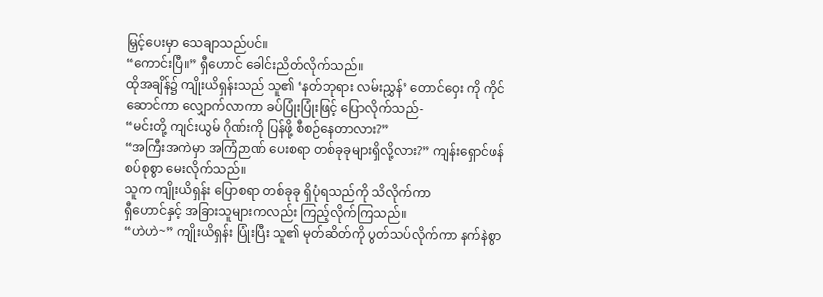မြှင့်ပေးမှာ သေချာသည်ပင်။
“ကောင်းပြီ။” ရှီဟောင် ခေါင်းညိတ်လိုက်သည်။
ထိုအချိန်၌ ကျိုးယိရှန်းသည် သူ၏ ‘နတ်ဘုရား လမ်းညွှန်’ တောင်ဝှေး ကို ကိုင်ဆောင်ကာ လျှောက်လာကာ ခပ်ပြုံးပြုံးဖြင့် ပြောလိုက်သည်-
“မင်းတို့ ကျင်းယွမ် ဂိုဏ်းကို ပြန်ဖို့ စီစဉ်နေတာလား?”
“အကြီးအကဲမှာ အကြံဉာဏ် ပေးစရာ တစ်ခုခုများရှိလို့လား?” ကျန်းရှောင်ဖန် စပ်စုစွာ မေးလိုက်သည်။
သူက ကျိုးယိရှန်း ပြောစရာ တစ်ခုခု ရှိပုံရသည်ကို သိလိုက်ကာ
ရှီဟောင်နှင့် အခြားသူများကလည်း ကြည့်လိုက်ကြသည်။
“ဟဲဟဲ~” ကျိုးယိရှန်း ပြုံးပြီး သူ၏ မုတ်ဆိတ်ကို ပွတ်သပ်လိုက်ကာ နက်နဲစွာ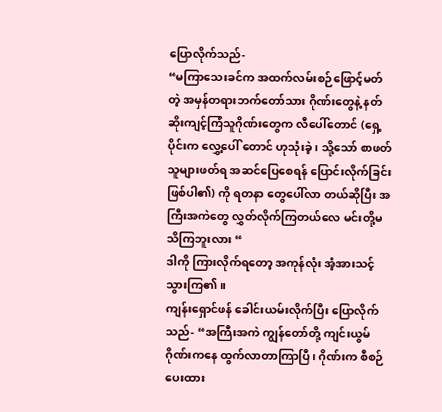ပြောလိုက်သည်-
“မကြာသေးခင်က အထက်လမ်းစဉ်ဖြောင့်မတ်တဲ့ အမှန်တရားဘက်တော်သား ဂိုဏ်းတွေနဲ့ နတ်ဆိုးကျင့်ကြံသူဂိုဏ်းတွေက လီပေါ်တောင် (ရှေ့ပိုင်းက လွှေ့ပေါ် တောင် ဟုသုံးခဲ့ ၊ သို့သော် စာဖတ်သူများဖတ်ရ အဆင်ပြေစေရန် ပြောင်းလိုက်ခြင်းဖြစ်ပါ၏) ကို ရတနာ တွေပေါ်လာ တယ်ဆိုပြီး အကြီးအကဲတွေ လွှတ်လိုက်ကြတယ်လေ မင်းတို့မသိကြဘူးလား “
ဒါကို ကြားလိုက်ရတော့ အကုန်လုံး အံ့အားသင့်သွားကြ၏။
ကျန်းရှောင်ဖန် ခေါင်းယမ်းလိုက်ပြီး ပြောလိုက်သည်- “အကြီးအကဲ ကျွန်တော်တို့ ကျင်းယွမ် ဂိုဏ်းကနေ ထွက်လာတာကြာပြီ ၊ ဂိုဏ်းက စီစဉ်ပေးထား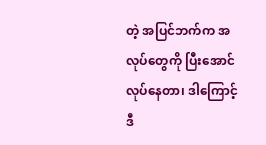တဲ့ အပြင်ဘက်က အလုပ်တွေကို ပြီးအောင် လုပ်နေတာ၊ ဒါကြောင့် ဒီ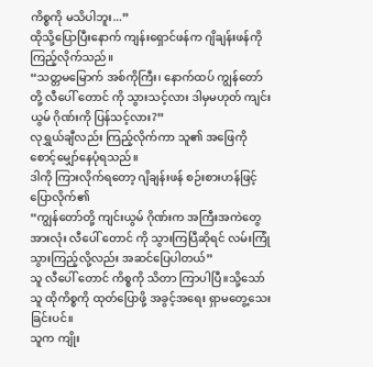ကိစ္စကို မသိပါဘူး...”
ထိုသို့ပြောပြီးနောက် ကျန်းရှောင်ဖန်က ဂျိချန်းဖန်ကို ကြည့်လိုက်သည်။
“သတ္တမမြောက် အစ်ကိုကြီး၊ နောက်ထပ် ကျွန်တော်တို့ လီပေါ် တောင် ကို သွားသင့်လား ဒါမှမဟုတ် ကျင်းယွမ် ဂိုဏ်းကို ပြန်သင့်လား?”
လုရွှယ်ချီလည်း ကြည့်လိုက်ကာ သူ၏ အဖြေကို စောင့်မျှော်နေပုံရသည်။
ဒါကို ကြားလိုက်ရတော့ ဂျိချန်းဖန် စဉ်းစားဟန်ဖြင့် ပြောလိုက်၏
“ကျွန်တော်တို့ ကျင်းယွမ် ဂိုဏ်းက အကြီးအကဲတွေ အားလုံး လီပေါ် တောင် ကို သွားကြပြီဆိုရင် လမ်းကြုံ သွားကြည့်လို့လည်း အဆင်ပြေပါတယ်”
သူ လီပေါ် တောင် ကိစ္စကို သိတာ ကြာပါပြီ။သို့သော်
သူ ထိုကိစ္စကို ထုတ်ပြောဖို့ အခွင့်အရေး ရှာမတွေ့သေးခြင်းပင်။
သူက ကျိုး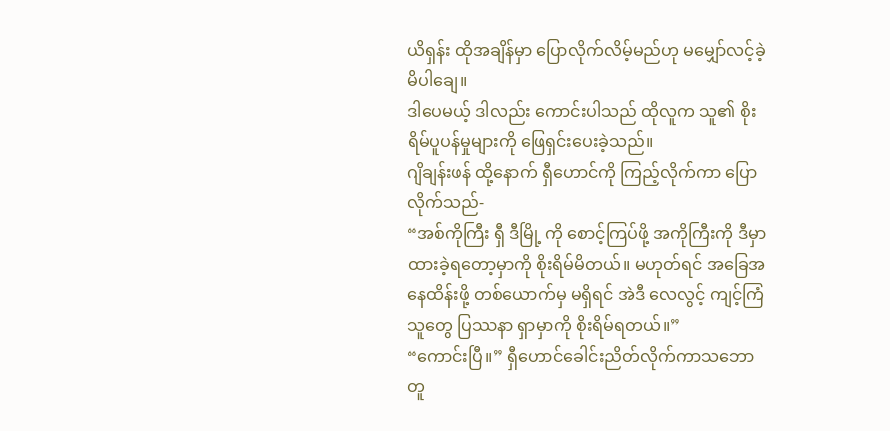ယိရှန်း ထိုအချိန်မှာ ပြောလိုက်လိမ့်မည်ဟု မမျှော်လင့်ခဲ့မိပါချေ။
ဒါပေမယ့် ဒါလည်း ကောင်းပါသည် ထိုလူက သူ၏ စိုးရိမ်ပူပန်မှုများကို ဖြေရှင်းပေးခဲ့သည်။
ဂျိချန်းဖန် ထို့နောက် ရှီဟောင်ကို ကြည့်လိုက်ကာ ပြောလိုက်သည်-
“အစ်ကိုကြီး ရှီ ဒီမြို့ ကို စောင့်ကြပ်ဖို့ အကိုကြီးကို ဒီမှာ ထားခဲ့ရတော့မှာကို စိုးရိမ်မိတယ်။ မဟုတ်ရင် အခြေအနေထိန်းဖို့ တစ်ယောက်မှ မရှိရင် အဲဒီ လေလွင့် ကျင့်ကြံသူတွေ ပြဿနာ ရှာမှာကို စိုးရိမ်ရတယ်။”
“ကောင်းပြီ။” ရှီဟောင်ခေါင်းညိတ်လိုက်ကာသဘောတူ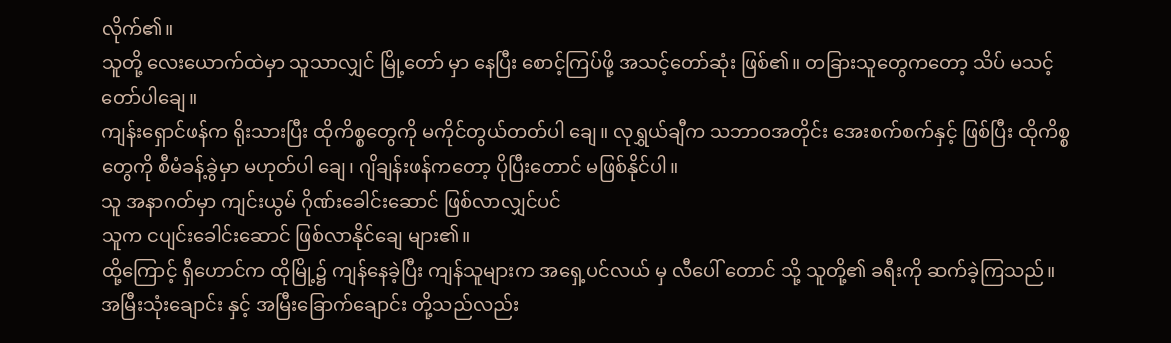လိုက်၏။
သူတို့ လေးယောက်ထဲမှာ သူသာလျှင် မြို့တော် မှာ နေပြီး စောင့်ကြပ်ဖို့ အသင့်တော်ဆုံး ဖြစ်၏။ တခြားသူတွေကတော့ သိပ် မသင့်တော်ပါချေ။
ကျန်းရှောင်ဖန်က ရိုးသားပြီး ထိုကိစ္စတွေကို မကိုင်တွယ်တတ်ပါ ချေ။ လုရွှယ်ချီက သဘာဝအတိုင်း အေးစက်စက်နှင့် ဖြစ်ပြီး ထိုကိစ္စတွေကို စီမံခန့်ခွဲမှာ မဟုတ်ပါ ချေ၊ ဂျိချန်းဖန်ကတော့ ပိုပြီးတောင် မဖြစ်နိုင်ပါ။
သူ အနာဂတ်မှာ ကျင်းယွမ် ဂိုဏ်းခေါင်းဆောင် ဖြစ်လာလျှင်ပင်
သူက ငပျင်းခေါင်းဆောင် ဖြစ်လာနိုင်ချေ များ၏။
ထို့ကြောင့် ရှီဟောင်က ထိုမြို့၌ ကျန်နေခဲ့ပြီး ကျန်သူများက အရှေ့ပင်လယ် မှ လီပေါ် တောင် သို့ သူတို့၏ ခရီးကို ဆက်ခဲ့ကြသည်။
အမြီးသုံးချောင်း နှင့် အမြီးခြောက်ချောင်း တို့သည်လည်း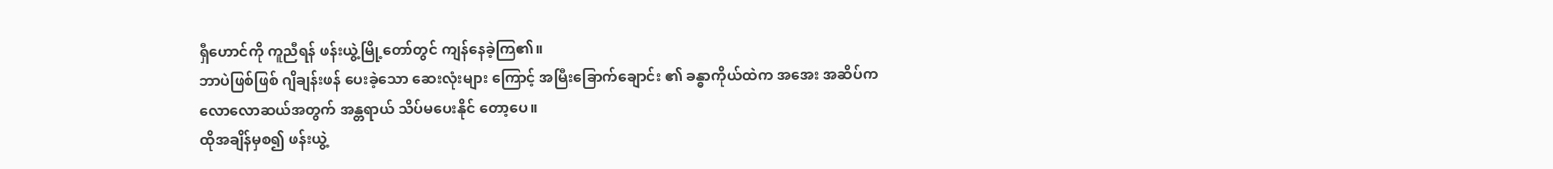ရှီဟောင်ကို ကူညီရန် ဖန်းယွဲ့မြို့တော်တွင် ကျန်နေခဲ့ကြ၏။
ဘာပဲဖြစ်ဖြစ် ဂျိချန်းဖန် ပေးခဲ့သော ဆေးလုံးများ ကြောင့် အမြီးခြောက်ချောင်း ၏ ခန္ဓာကိုယ်ထဲက အအေး အဆိပ်က လောလောဆယ်အတွက် အန္တရာယ် သိပ်မပေးနိုင် တော့ပေ။
ထိုအချိန်မှစ၍ ဖန်းယွဲ့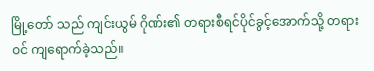မြို့တော် သည် ကျင်းယွမ် ဂိုဏ်း၏ တရားစီရင်ပိုင်ခွင့်အောက်သို့ တရားဝင် ကျရောက်ခဲ့သည်။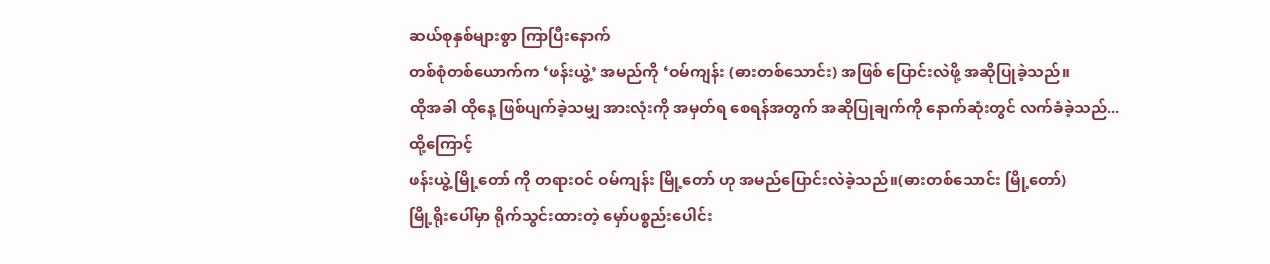ဆယ်စုနှစ်များစွာ ကြာပြီးနောက်
တစ်စုံတစ်ယောက်က ‘ဖန်းယွဲ့’ အမည်ကို ‘ဝမ်ကျန်း (ဓားတစ်သောင်း) အဖြစ် ပြောင်းလဲဖို့ အဆိုပြုခဲ့သည်။
ထိုအခါ ထိုနေ့ ဖြစ်ပျက်ခဲ့သမျှ အားလုံးကို အမှတ်ရ စေရန်အတွက် အဆိုပြုချက်ကို နောက်ဆုံးတွင် လက်ခံခဲ့သည်...
ထို့ကြောင့်
ဖန်းယွဲ့ မြို့တော် ကို တရားဝင် ဝမ်ကျန်း မြို့တော် ဟု အမည်ပြောင်းလဲခဲ့သည်။(ဓားတစ်သောင်း မြို့တော်)
မြို့ရိုးပေါ်မှာ ရိုက်သွင်းထားတဲ့ မှော်ပစ္စည်းပေါင်း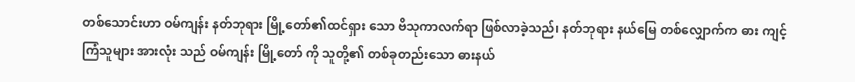တစ်သောင်းဟာ ဝမ်ကျန်း နတ်ဘုရား မြို့တော်၏ထင်ရှား သော ဗိသုကာလက်ရာ ဖြစ်လာခဲ့သည်၊ နတ်ဘုရား နယ်မြေ တစ်လျှောက်က ဓား ကျင့်ကြံသူများ အားလုံး သည် ဝမ်ကျန်း မြို့တော် ကို သူတို့၏ တစ်ခုတည်းသော ဓားနယ်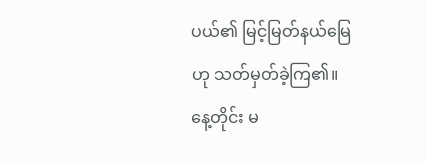ပယ်၏ မြင့်မြတ်နယ်မြေဟု သတ်မှတ်ခဲ့ကြ၏။ နေ့တိုင်း မ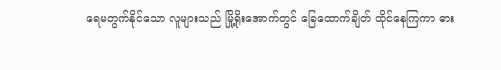ရေမတွက်နိုင်သော လူများသည် မြို့ရိုးအောက်တွင် ခြေထောက်ချိတ် ထိုင်နေကြကာ ဓား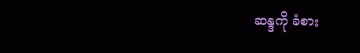ဆန္ဒကို ခံစား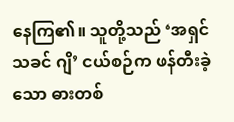နေကြ၏။ သူတို့သည် ‘အရှင်သခင် ဂျိ’ ငယ်စဉ်က ဖန်တီးခဲ့သော ဓားတစ်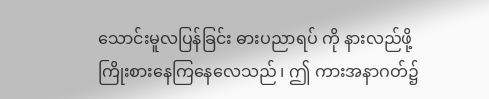သောင်းမူလပြန်ခြင်း ဓားပညာရပ် ကို နားလည်ဖို့ ကြိုးစားနေကြနေလေသည် ၊ ဤ ကားအနာဂတ်၌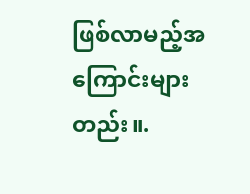ဖြစ်လာမည့်အကြောင်းများတည်း။.